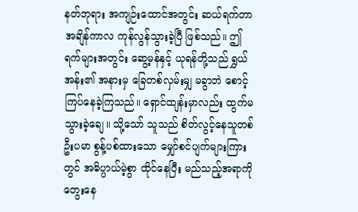နတ်ဘုရား အကျဉ်းထောင်အတွင်း ဆယ်ရက်တာ အချိန်ကာလ ကုန်လွန်သွားခဲ့ပြီ ဖြစ်သည်။ ဤရက်များအတွင်း ဆွေ့မန်နှင့် ယုရန်တို့သည် ရွှယ်အန်း၏ အနားမှ ခြေတစ်လှမ်းမျှ မခွာဘဲ စောင့်ကြပ်နေခဲ့ကြသည်။ ရှောင်ထျန်းမှာလည်း ထွက်မသွားခဲ့ချေ။ သို့သော် သူသည် စိတ်လွင့်နေသူတစ်ဦးပမာ စွန့်ပစ်ထားသော မျှော်စင်ပျက်များကြားတွင် အဓိပ္ပာယ်မဲ့စွာ ထိုင်နေပြီး မည်သည့်အရာကို တွေးနေ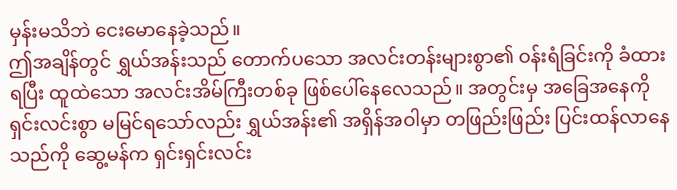မှန်းမသိဘဲ ငေးမောနေခဲ့သည်။
ဤအချိန်တွင် ရွှယ်အန်းသည် တောက်ပသော အလင်းတန်းများစွာ၏ ဝန်းရံခြင်းကို ခံထားရပြီး ထူထဲသော အလင်းအိမ်ကြီးတစ်ခု ဖြစ်ပေါ်နေလေသည်။ အတွင်းမှ အခြေအနေကို ရှင်းလင်းစွာ မမြင်ရသော်လည်း ရွှယ်အန်း၏ အရှိန်အဝါမှာ တဖြည်းဖြည်း ပြင်းထန်လာနေသည်ကို ဆွေ့မန်က ရှင်းရှင်းလင်း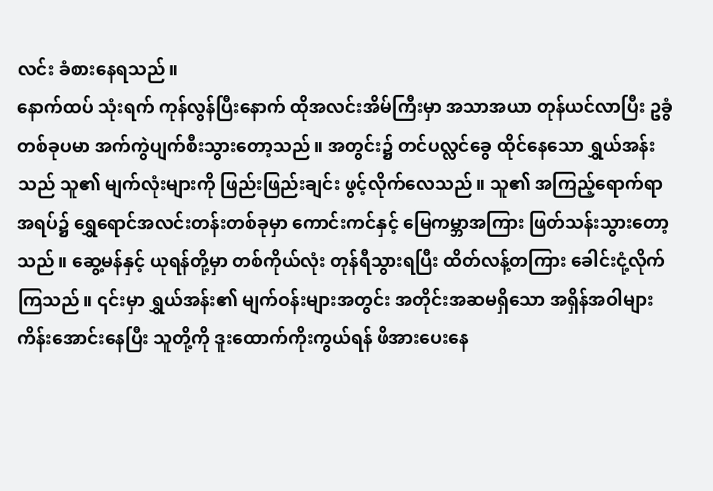လင်း ခံစားနေရသည်။
နောက်ထပ် သုံးရက် ကုန်လွန်ပြီးနောက် ထိုအလင်းအိမ်ကြီးမှာ အသာအယာ တုန်ယင်လာပြီး ဥခွံတစ်ခုပမာ အက်ကွဲပျက်စီးသွားတော့သည်။ အတွင်း၌ တင်ပလ္လင်ခွေ ထိုင်နေသော ရွှယ်အန်းသည် သူ၏ မျက်လုံးများကို ဖြည်းဖြည်းချင်း ဖွင့်လိုက်လေသည်။ သူ၏ အကြည့်ရောက်ရာအရပ်၌ ရွှေရောင်အလင်းတန်းတစ်ခုမှာ ကောင်းကင်နှင့် မြေကမ္ဘာအကြား ဖြတ်သန်းသွားတော့သည်။ ဆွေ့မန်နှင့် ယုရန်တို့မှာ တစ်ကိုယ်လုံး တုန်ရီသွားရပြီး ထိတ်လန့်တကြား ခေါင်းငုံ့လိုက်ကြသည်။ ၎င်းမှာ ရွှယ်အန်း၏ မျက်ဝန်းများအတွင်း အတိုင်းအဆမရှိသော အရှိန်အဝါများ ကိန်းအောင်းနေပြီး သူတို့ကို ဒူးထောက်ကိုးကွယ်ရန် ဖိအားပေးနေ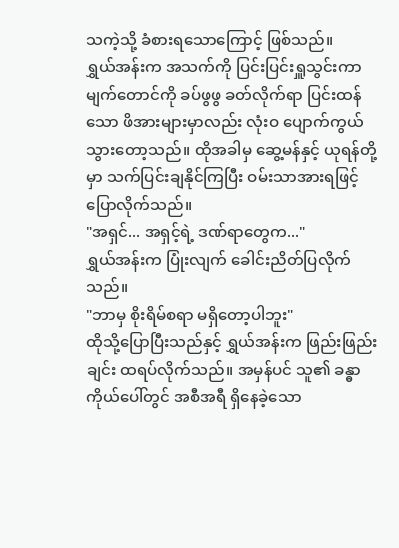သကဲ့သို့ ခံစားရသောကြောင့် ဖြစ်သည်။
ရွှယ်အန်းက အသက်ကို ပြင်းပြင်းရှူသွင်းကာ မျက်တောင်ကို ခပ်ဖွဖွ ခတ်လိုက်ရာ ပြင်းထန်သော ဖိအားများမှာလည်း လုံးဝ ပျောက်ကွယ်သွားတော့သည်။ ထိုအခါမှ ဆွေ့မန်နှင့် ယုရန်တို့မှာ သက်ပြင်းချနိုင်ကြပြီး ဝမ်းသာအားရဖြင့် ပြောလိုက်သည်။
"အရှင်... အရှင့်ရဲ့ ဒဏ်ရာတွေက..."
ရွှယ်အန်းက ပြုံးလျက် ခေါင်းညိတ်ပြလိုက်သည်။
"ဘာမှ စိုးရိမ်စရာ မရှိတော့ပါဘူး"
ထိုသို့ပြောပြီးသည်နှင့် ရွှယ်အန်းက ဖြည်းဖြည်းချင်း ထရပ်လိုက်သည်။ အမှန်ပင် သူ၏ ခန္ဓာကိုယ်ပေါ်တွင် အစီအရီ ရှိနေခဲ့သော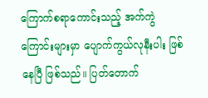ကြောက်စရာကောင်းသည့် အက်ကွဲကြောင်းများမှာ ပျောက်ကွယ်လုနီးပါး ဖြစ်နေပြီ ဖြစ်သည်။ ပြတ်တောက်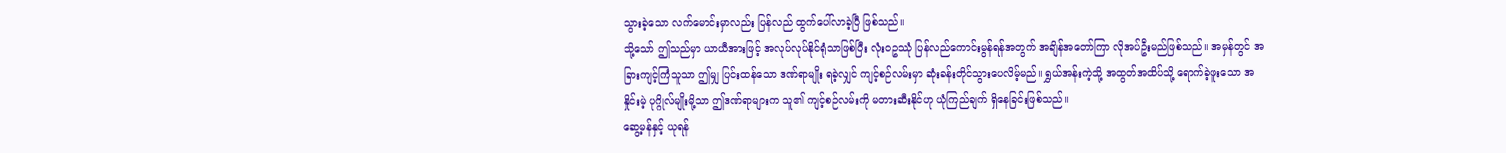သွားခဲ့သော လက်မောင်းမှာလည်း ပြန်လည် ထွက်ပေါ်လာခဲ့ပြီ ဖြစ်သည်။
သို့သော် ဤသည်မှာ ယာယီအားဖြင့် အလုပ်လုပ်နိုင်ရုံသာဖြစ်ပြီး လုံးဝဥဿုံ ပြန်လည်ကောင်းမွန်ရန်အတွက် အချိန်အတော်ကြာ လိုအပ်ဦးမည်ဖြစ်သည်။ အမှန်တွင် အခြားကျင့်ကြံသူသာ ဤမျှ ပြင်းထန်သော ဒဏ်ရာမျိုး ရခဲ့လျှင် ကျင့်စဉ်လမ်းမှာ ဆုံးခန်းတိုင်သွားပေလိမ့်မည်။ ရွှယ်အန်းကဲ့သို့ အထွတ်အထိပ်သို့ ရောက်ခဲ့ဖူးသော အနှိုင်းမဲ့ ပုဂ္ဂိုလ်မျိုးမို့သာ ဤဒဏ်ရာများက သူ၏ ကျင့်စဉ်လမ်းကို မတားဆီးနိုင်ဟု ယုံကြည်ချက် ရှိနေခြင်းဖြစ်သည်။
ဆွေ့မန်နှင့် ယုရန်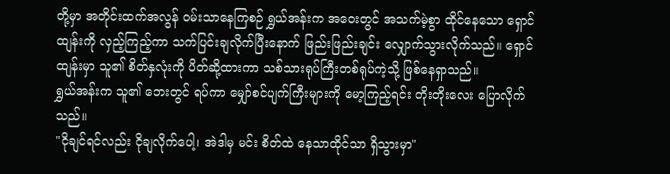တို့မှာ အတိုင်းထက်အလွန် ဝမ်းသာနေကြစဉ် ရွှယ်အန်းက အဝေးတွင် အသက်မဲ့စွာ ထိုင်နေသော ရှောင်ထျန်းကို လှည့်ကြည့်ကာ သက်ပြင်းချလိုက်ပြီးနောက် ဖြည်းဖြည်းချင်း လျှောက်သွားလိုက်သည်။ ရှောင်ထျန်းမှာ သူ၏ စိတ်နှလုံးကို ပိတ်ဆို့ထားကာ သစ်သားရုပ်ကြီးတစ်ရုပ်ကဲ့သို့ ဖြစ်နေရှာသည်။
ရွှယ်အန်းက သူ၏ ဘေးတွင် ရပ်ကာ မျှော်စင်ပျက်ကြီးများကို မော့ကြည့်ရင်း တိုးတိုးလေး ပြောလိုက်သည်။
"ငိုချင်ရင်လည်း ငိုချလိုက်ပေါ့၊ အဲဒါမှ မင်း စိတ်ထဲ နေသာထိုင်သာ ရှိသွားမှာ"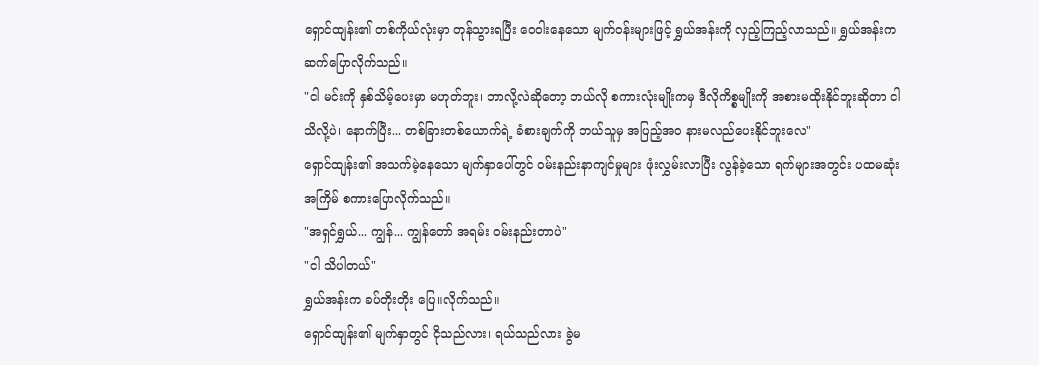ရှောင်ထျန်း၏ တစ်ကိုယ်လုံးမှာ တုန်သွားရပြီး ဝေဝါးနေသော မျက်ဝန်းများဖြင့် ရွှယ်အန်းကို လှည့်ကြည့်လာသည်။ ရွှယ်အန်းက ဆက်ပြောလိုက်သည်။
"ငါ မင်းကို နှစ်သိမ့်ပေးမှာ မဟုတ်ဘူး၊ ဘာလို့လဲဆိုတော့ ဘယ်လို စကားလုံးမျိုးကမှ ဒီလိုကိစ္စမျိုးကို အစားမထိုးနိုင်ဘူးဆိုတာ ငါသိလို့ပဲ၊ နောက်ပြီး... တစ်ခြားတစ်ယောက်ရဲ့ ခံစားချက်ကို ဘယ်သူမှ အပြည့်အဝ နားမလည်ပေးနိုင်ဘူးလေ"
ရှောင်ထျန်း၏ အသက်မဲ့နေသော မျက်နှာပေါ်တွင် ဝမ်းနည်းနာကျင်မှုများ ဖုံးလွှမ်းလာပြီး လွန်ခဲ့သော ရက်များအတွင်း ပထမဆုံးအကြိမ် စကားပြောလိုက်သည်။
"အရှင်ရွှယ်... ကျွန်... ကျွန်တော် အရမ်း ဝမ်းနည်းတာပဲ"
"ငါ သိပါတယ်"
ရွှယ်အန်းက ခပ်တိုးတိုး ပြေ။လိုက်သည်။
ရှောင်ထျန်း၏ မျက်နှာတွင် ငိုသည်လား၊ ရယ်သည်လား ခွဲမ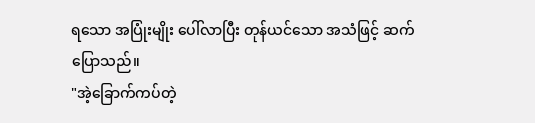ရသော အပြုံးမျိုး ပေါ်လာပြီး တုန်ယင်သော အသံဖြင့် ဆက်ပြောသည်။
"အဲ့ခြောက်ကပ်တဲ့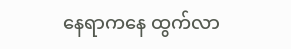နေရာကနေ ထွက်လာ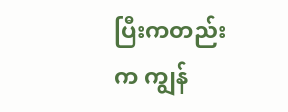ပြီးကတည်းက ကျွန်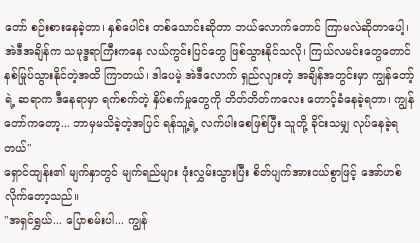တော် စဉ်းစားနေခဲ့တာ၊ နှစ်ပေါင်း တစ်သောင်းဆိုတာ ဘယ်လောက်တောင် ကြာမလဲဆိုတာပေါ့၊ အဲဒီအချိန်က သမုဒ္ဒရာကြီးကနေ လယ်ကွင်းပြင်တွေ ဖြစ်သွားနိုင်သလို၊ ကြယ်လမင်းတွေတောင် နစ်မြုပ်သွားနိုင်တဲ့အထိ ကြာတယ်၊ ဒါပေမဲ့ အဲဒီလောက် ရှည်လျားတဲ့ အချိန်အတွင်းမှာ ကျွန်တော့်ရဲ့ ဆရာက ဒီနေရာမှာ ရက်စက်တဲ့ နှိပ်စက်မှုတွေကို တိတ်တိတ်ကလေး တောင့်ခံနေခဲ့ရတာ၊ ကျွန်တော်ကတော့... ဘာမှမသိခဲ့တဲ့အပြင် ရန်သူ့ရဲ့ လက်ပါးစေဖြစ်ပြီး သူတို့ ခိုင်းသမျှ လုပ်နေခဲ့ရတယ်"
ရှောင်ထျန်း၏ မျက်နှာတွင် မျက်ရည်များ ဖုံးလွှမ်းသွားပြီး စိတ်ပျက်အားငယ်စွာဖြင့် အော်ဟစ်လိုက်တော့သည်။
"အရှင်ရွှယ်... ပြောစမ်းပါ... ကျွန်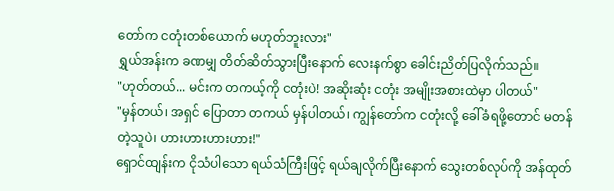တော်က ငတုံးတစ်ယောက် မဟုတ်ဘူးလား"
ရွှယ်အန်းက ခဏမျှ တိတ်ဆိတ်သွားပြီးနောက် လေးနက်စွာ ခေါင်းညိတ်ပြလိုက်သည်။
"ဟုတ်တယ်... မင်းက တကယ့်ကို ငတုံးပဲ! အဆိုးဆုံး ငတုံး အမျိုးအစားထဲမှာ ပါတယ်"
"မှန်တယ်၊ အရှင် ပြောတာ တကယ် မှန်ပါတယ်၊ ကျွန်တော်က ငတုံးလို့ ခေါ်ခံရဖို့တောင် မတန်တဲ့သူပဲ၊ ဟားဟားဟားဟား!"
ရှောင်ထျန်းက ငိုသံပါသော ရယ်သံကြီးဖြင့် ရယ်ချလိုက်ပြီးနောက် သွေးတစ်လုပ်ကို အန်ထုတ်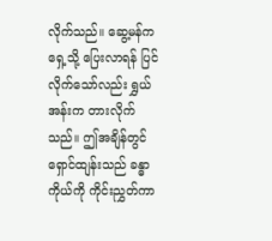လိုက်သည်။ ဆွေ့မန်က ရှေ့သို့ ပြေးလာရန် ပြင်လိုက်သော်လည်း ရွှယ်အန်းက တားလိုက်သည်။ ဤအချိန်တွင် ရှောင်ထျန်းသည် ခန္ဓာကိုယ်ကို ကိုင်းညွှတ်ကာ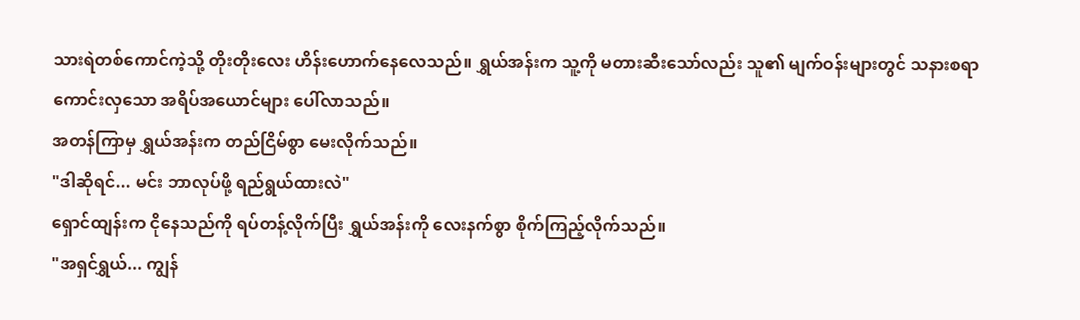သားရဲတစ်ကောင်ကဲ့သို့ တိုးတိုးလေး ဟိန်းဟောက်နေလေသည်။ ရွှယ်အန်းက သူ့ကို မတားဆီးသော်လည်း သူ၏ မျက်ဝန်းများတွင် သနားစရာကောင်းလှသော အရိပ်အယောင်များ ပေါ်လာသည်။
အတန်ကြာမှ ရွှယ်အန်းက တည်ငြိမ်စွာ မေးလိုက်သည်။
"ဒါဆိုရင်... မင်း ဘာလုပ်ဖို့ ရည်ရွယ်ထားလဲ"
ရှောင်ထျန်းက ငိုနေသည်ကို ရပ်တန့်လိုက်ပြီး ရွှယ်အန်းကို လေးနက်စွာ စိုက်ကြည့်လိုက်သည်။
"အရှင်ရွှယ်... ကျွန်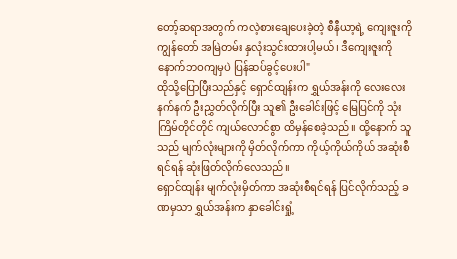တော့်ဆရာအတွက် ကလဲ့စားချေပေးခဲ့တဲ့ စီနီယာ့ရဲ့ ကျေးဇူးကို ကျွန်တော် အမြဲတမ်း နှလုံးသွင်းထားပါ့မယ်၊ ဒီကျေးဇူးကို နောက်ဘဝကျမှပဲ ပြန်ဆပ်ခွင့်ပေးပါ"
ထိုသို့ပြောပြီးသည်နှင့် ရှောင်ထျန်းက ရွှယ်အန်းကို လေးလေးနက်နက် ဦးညွှတ်လိုက်ပြီး သူ၏ ဦးခေါင်းဖြင့် မြေပြင်ကို သုံးကြိမ်တိုင်တိုင် ကျယ်လောင်စွာ ထိမှန်စေခဲ့သည်။ ထို့နောက် သူသည် မျက်လုံးများကို မှိတ်လိုက်ကာ ကိုယ့်ကိုယ်ကိုယ် အဆုံးစီရင်ရန် ဆုံးဖြတ်လိုက်လေသည်။
ရှောင်ထျန်း မျက်လုံးမှိတ်ကာ အဆုံးစီရင်ရန် ပြင်လိုက်သည့် ခဏမှသာ ရွှယ်အန်းက နှာခေါင်းရှုံ့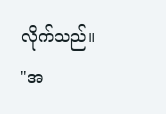လိုက်သည်။
"အ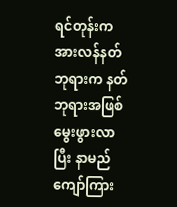ရင်တုန်းက အားလန်နတ်ဘုရားက နတ်ဘုရားအဖြစ် မွေးဖွားလာပြီး နာမည်ကျော်ကြား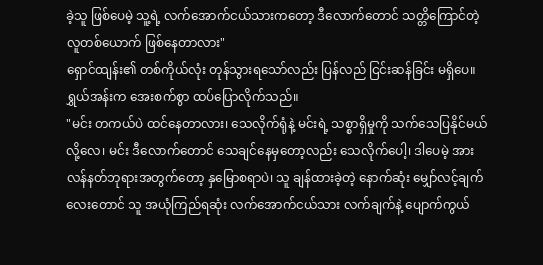ခဲ့သူ ဖြစ်ပေမဲ့ သူ့ရဲ့ လက်အောက်ငယ်သားကတော့ ဒီလောက်တောင် သတ္တိကြောင်တဲ့ လူတစ်ယောက် ဖြစ်နေတာလား"
ရှောင်ထျန်း၏ တစ်ကိုယ်လုံး တုန်သွားရသော်လည်း ပြန်လည် ငြင်းဆန်ခြင်း မရှိပေ။ ရွှယ်အန်းက အေးစက်စွာ ထပ်ပြောလိုက်သည်။
"မင်း တကယ်ပဲ ထင်နေတာလား၊ သေလိုက်ရုံနဲ့ မင်းရဲ့ သစ္စာရှိမှုကို သက်သေပြနိုင်မယ်လို့လေ၊ မင်း ဒီလောက်တောင် သေချင်နေမှတော့လည်း သေလိုက်ပေါ့၊ ဒါပေမဲ့ အားလန်နတ်ဘုရားအတွက်တော့ နှမြောစရာပဲ၊ သူ ချန်ထားခဲ့တဲ့ နောက်ဆုံး မျှော်လင့်ချက်လေးတောင် သူ အယုံကြည်ရဆုံး လက်အောက်ငယ်သား လက်ချက်နဲ့ ပျောက်ကွယ်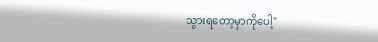သွားရတော့မှာကိုပေါ့"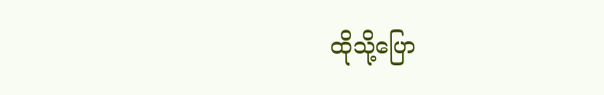ထိုသို့ပြော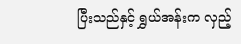ပြီးသည်နှင့် ရွှယ်အန်းက လှည့်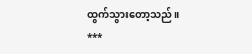ထွက်သွားတော့သည်။
***